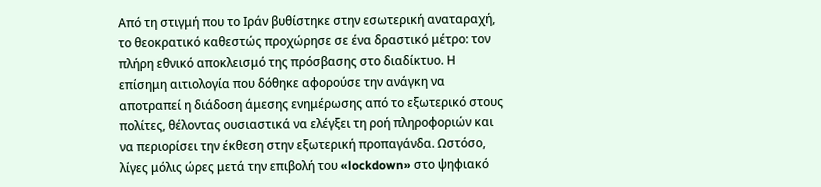Από τη στιγμή που το Ιράν βυθίστηκε στην εσωτερική αναταραχή, το θεοκρατικό καθεστώς προχώρησε σε ένα δραστικό μέτρο: τον πλήρη εθνικό αποκλεισμό της πρόσβασης στο διαδίκτυο. Η επίσημη αιτιολογία που δόθηκε αφορούσε την ανάγκη να αποτραπεί η διάδοση άμεσης ενημέρωσης από το εξωτερικό στους πολίτες, θέλοντας ουσιαστικά να ελέγξει τη ροή πληροφοριών και να περιορίσει την έκθεση στην εξωτερική προπαγάνδα. Ωστόσο, λίγες μόλις ώρες μετά την επιβολή του «lockdown» στο ψηφιακό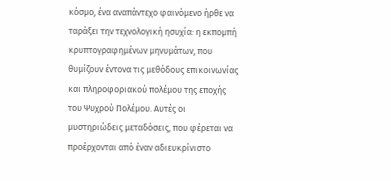κόσμο, ένα αναπάντεχο φαινόμενο ήρθε να ταράξει την τεχνολογική ησυχία: η εκπομπή κρυπτογραφημένων μηνυμάτων, που θυμίζουν έντονα τις μεθόδους επικοινωνίας και πληροφοριακού πολέμου της εποχής του Ψυχρού Πολέμου. Αυτές οι μυστηριώδεις μεταδόσεις, που φέρεται να προέρχονται από έναν αδιευκρίνιστο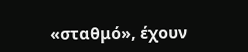«σταθμό», έχουν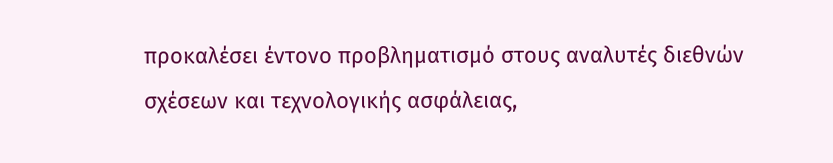προκαλέσει έντονο προβληματισμό στους αναλυτές διεθνών σχέσεων και τεχνολογικής ασφάλειας,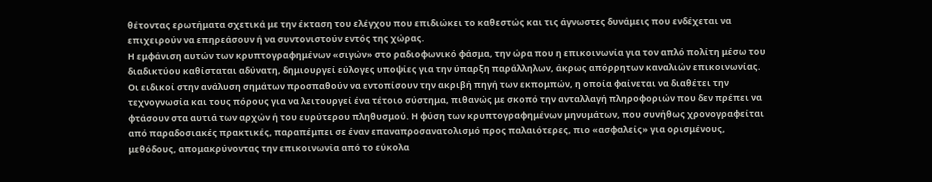θέτοντας ερωτήματα σχετικά με την έκταση του ελέγχου που επιδιώκει το καθεστώς και τις άγνωστες δυνάμεις που ενδέχεται να επιχειρούν να επηρεάσουν ή να συντονιστούν εντός της χώρας.
Η εμφάνιση αυτών των κρυπτογραφημένων «σιγών» στο ραδιοφωνικό φάσμα, την ώρα που η επικοινωνία για τον απλό πολίτη μέσω του διαδικτύου καθίσταται αδύνατη, δημιουργεί εύλογες υποψίες για την ύπαρξη παράλληλων, άκρως απόρρητων καναλιών επικοινωνίας. Οι ειδικοί στην ανάλυση σημάτων προσπαθούν να εντοπίσουν την ακριβή πηγή των εκπομπών, η οποία φαίνεται να διαθέτει την τεχνογνωσία και τους πόρους για να λειτουργεί ένα τέτοιο σύστημα, πιθανώς με σκοπό την ανταλλαγή πληροφοριών που δεν πρέπει να φτάσουν στα αυτιά των αρχών ή του ευρύτερου πληθυσμού. Η φύση των κρυπτογραφημένων μηνυμάτων, που συνήθως χρονογραφείται από παραδοσιακές πρακτικές, παραπέμπει σε έναν επαναπροσανατολισμό προς παλαιότερες, πιο «ασφαλείς» για ορισμένους, μεθόδους, απομακρύνοντας την επικοινωνία από το εύκολα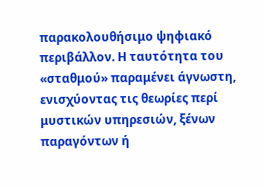παρακολουθήσιμο ψηφιακό περιβάλλον. Η ταυτότητα του «σταθμού» παραμένει άγνωστη, ενισχύοντας τις θεωρίες περί μυστικών υπηρεσιών, ξένων παραγόντων ή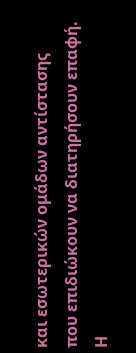και εσωτερικών ομάδων αντίστασης που επιδιώκουν να διατηρήσουν επαφή.
Η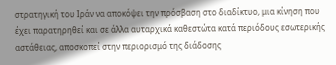στρατηγική του Ιράν να αποκόψει την πρόσβαση στο διαδίκτυο, μια κίνηση που έχει παρατηρηθεί και σε άλλα αυταρχικά καθεστώτα κατά περιόδους εσωτερικής αστάθειας, αποσκοπεί στην περιορισμό της διάδοσης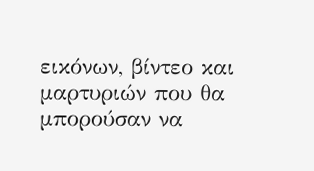εικόνων, βίντεο και μαρτυριών που θα μπορούσαν να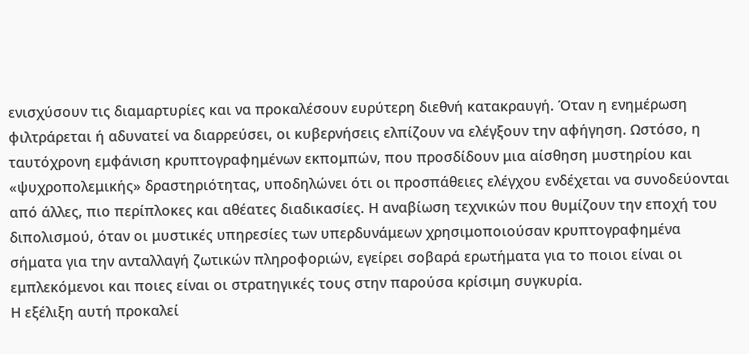ενισχύσουν τις διαμαρτυρίες και να προκαλέσουν ευρύτερη διεθνή κατακραυγή. Όταν η ενημέρωση φιλτράρεται ή αδυνατεί να διαρρεύσει, οι κυβερνήσεις ελπίζουν να ελέγξουν την αφήγηση. Ωστόσο, η ταυτόχρονη εμφάνιση κρυπτογραφημένων εκπομπών, που προσδίδουν μια αίσθηση μυστηρίου και «ψυχροπολεμικής» δραστηριότητας, υποδηλώνει ότι οι προσπάθειες ελέγχου ενδέχεται να συνοδεύονται από άλλες, πιο περίπλοκες και αθέατες διαδικασίες. Η αναβίωση τεχνικών που θυμίζουν την εποχή του διπολισμού, όταν οι μυστικές υπηρεσίες των υπερδυνάμεων χρησιμοποιούσαν κρυπτογραφημένα σήματα για την ανταλλαγή ζωτικών πληροφοριών, εγείρει σοβαρά ερωτήματα για το ποιοι είναι οι εμπλεκόμενοι και ποιες είναι οι στρατηγικές τους στην παρούσα κρίσιμη συγκυρία.
Η εξέλιξη αυτή προκαλεί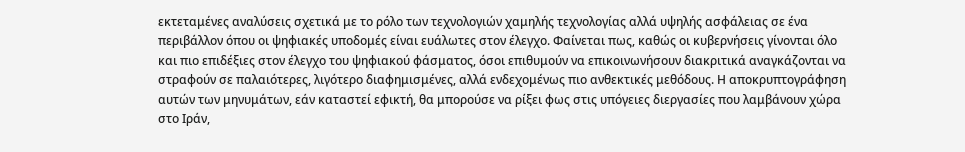εκτεταμένες αναλύσεις σχετικά με το ρόλο των τεχνολογιών χαμηλής τεχνολογίας αλλά υψηλής ασφάλειας σε ένα περιβάλλον όπου οι ψηφιακές υποδομές είναι ευάλωτες στον έλεγχο. Φαίνεται πως, καθώς οι κυβερνήσεις γίνονται όλο και πιο επιδέξιες στον έλεγχο του ψηφιακού φάσματος, όσοι επιθυμούν να επικοινωνήσουν διακριτικά αναγκάζονται να στραφούν σε παλαιότερες, λιγότερο διαφημισμένες, αλλά ενδεχομένως πιο ανθεκτικές μεθόδους. Η αποκρυπτογράφηση αυτών των μηνυμάτων, εάν καταστεί εφικτή, θα μπορούσε να ρίξει φως στις υπόγειες διεργασίες που λαμβάνουν χώρα στο Ιράν,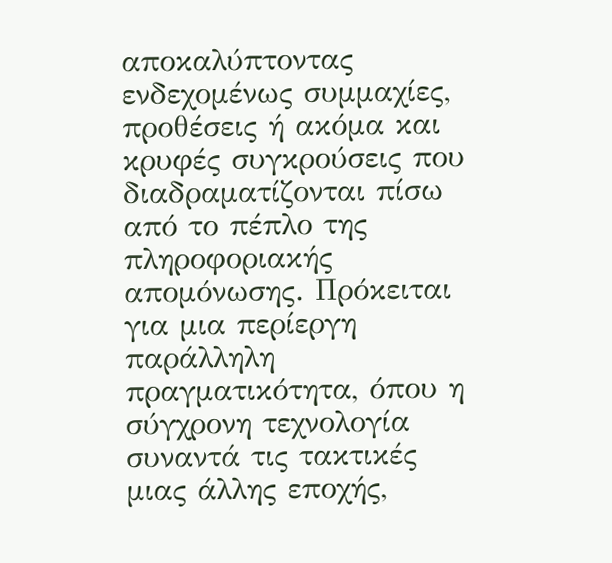αποκαλύπτοντας ενδεχομένως συμμαχίες, προθέσεις ή ακόμα και κρυφές συγκρούσεις που διαδραματίζονται πίσω από το πέπλο της πληροφοριακής απομόνωσης. Πρόκειται για μια περίεργη παράλληλη πραγματικότητα, όπου η σύγχρονη τεχνολογία συναντά τις τακτικές μιας άλλης εποχής,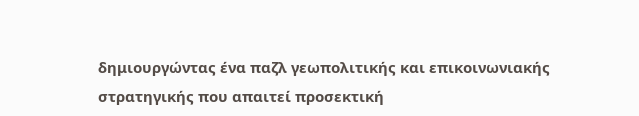δημιουργώντας ένα παζλ γεωπολιτικής και επικοινωνιακής στρατηγικής που απαιτεί προσεκτική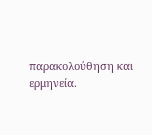παρακολούθηση και ερμηνεία.